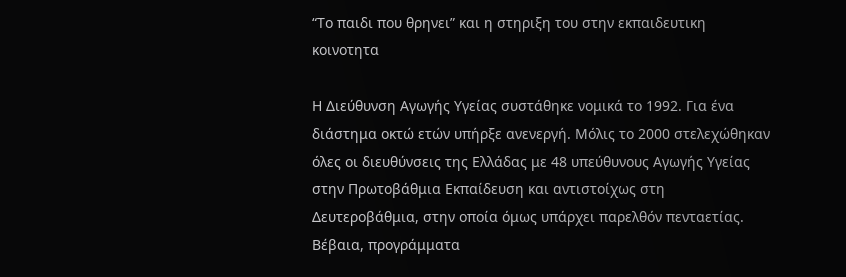“Το παιδι που θρηνει” και η στηριξη του στην εκπαιδευτικη κοινοτητα

Η Διεύθυνση Αγωγής Υγείας συστάθηκε νομικά το 1992. Για ένα διάστημα οκτώ ετών υπήρξε ανενεργή. Μόλις το 2000 στελεχώθηκαν όλες οι διευθύνσεις της Ελλάδας με 48 υπεύθυνους Αγωγής Υγείας στην Πρωτοβάθμια Εκπαίδευση και αντιστοίχως στη Δευτεροβάθμια, στην οποία όμως υπάρχει παρελθόν πενταετίας. Βέβαια, προγράμματα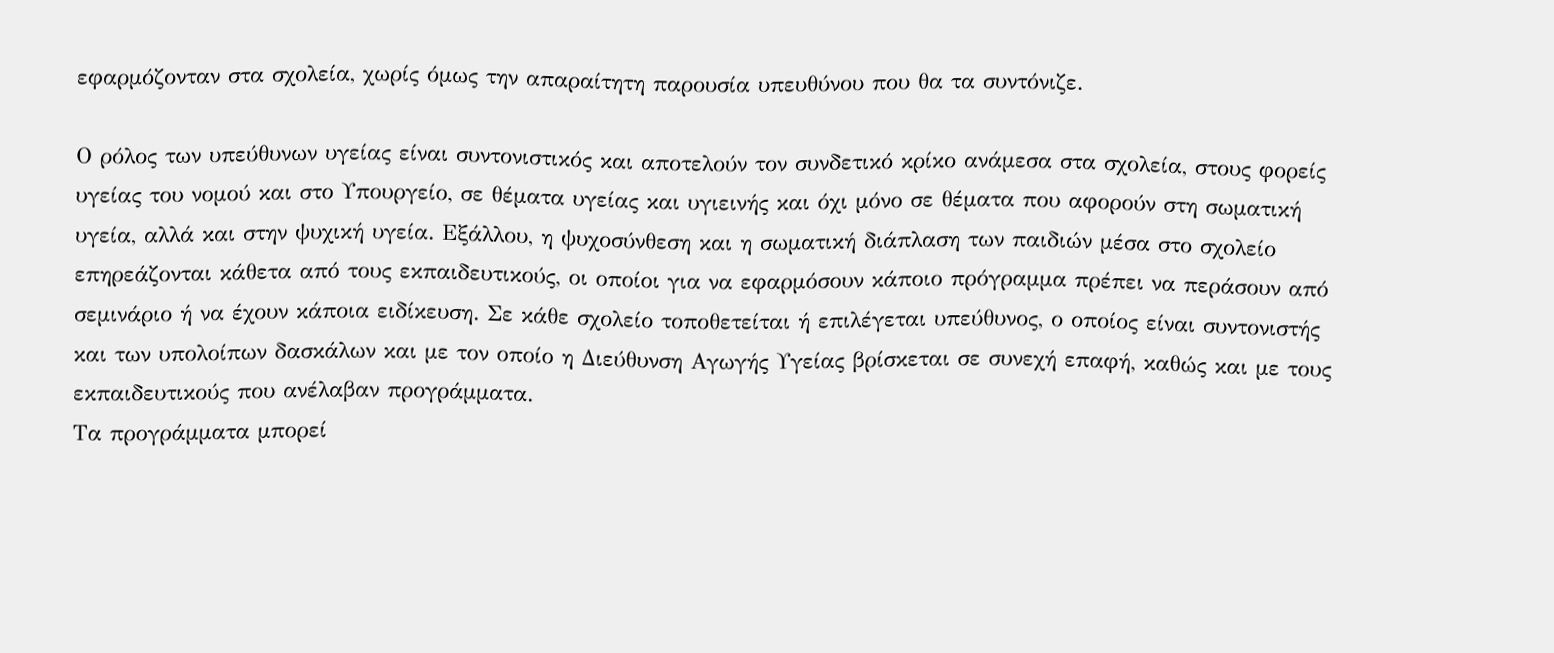εφαρμόζονταν στα σχολεία, χωρίς όμως την απαραίτητη παρουσία υπευθύνου που θα τα συντόνιζε.

Ο ρόλος των υπεύθυνων υγείας είναι συντονιστικός και αποτελούν τον συνδετικό κρίκο ανάμεσα στα σχολεία, στους φορείς υγείας του νομού και στο Υπουργείο, σε θέματα υγείας και υγιεινής και όχι μόνο σε θέματα που αφορούν στη σωματική υγεία, αλλά και στην ψυχική υγεία. Εξάλλου, η ψυχοσύνθεση και η σωματική διάπλαση των παιδιών μέσα στο σχολείο επηρεάζονται κάθετα από τους εκπαιδευτικούς, οι οποίοι για να εφαρμόσουν κάποιο πρόγραμμα πρέπει να περάσουν από σεμινάριο ή να έχουν κάποια ειδίκευση. Σε κάθε σχολείο τοποθετείται ή επιλέγεται υπεύθυνος, ο οποίος είναι συντονιστής και των υπολοίπων δασκάλων και με τον οποίο η Διεύθυνση Αγωγής Υγείας βρίσκεται σε συνεχή επαφή, καθώς και με τους εκπαιδευτικούς που ανέλαβαν προγράμματα.
Τα προγράμματα μπορεί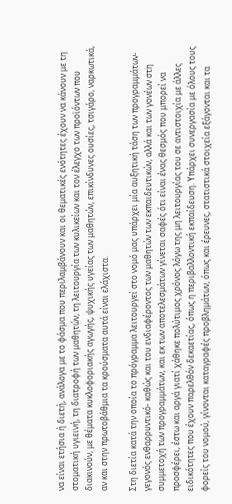να είναι ετήσια ή διετή, ανάλογα με το φάσμα που περιλαμβάνουν και οι θεματικές ενότητες έχουν να κάνουν με τη στοματική υγιεινή, τη διατροφή των μαθητών, τη λειτουργία των κυλικείων και τον έλεγχο των προϊόντων που διακινούν, με θέματα κυκλοφοριακής αγωγής, ψυχικής υγείας των μαθητών, επικίνδυνες ουσίες, τσιγάρο, ναρκωτικά, αν και στην πρωτοβάθμια τα κρούσματα αυτά είναι ελάχιστα.

Στη διετία κατά την οποία το πρόγραμμα λειτουργεί στο νομό μας υπάρχει μία αυξητική τάση των προγραμμάτων- γεγονός ενθαρρυντικό- καθώς και του ενδιαφέροντος των μαθητών των εκπαιδευτικών, αλλά και των γονέων στη συμμετοχή των προγραμμάτων, και εκ των αποτελεσμάτων γίνεται σαφές ότι είναι ένας θεσμός που μπορεί να προσφέρει, έστω και αργά γιατί χάθηκε πολύτιμος χρόνος λόγω της μη λειτουργίας του σε αντιστοιχία με άλλες ειδικότητες που έχουν παρελθόν δεκαετίας, όπως η περιβαλλοντική εκπαίδευση. Υπάρχει συνεργασία με όλους τους φορείς του νομού, γίνονται καταγραφές προβλημάτων, όπως και έρευνες, στατιστικά στοιχεία εξάγονται και τα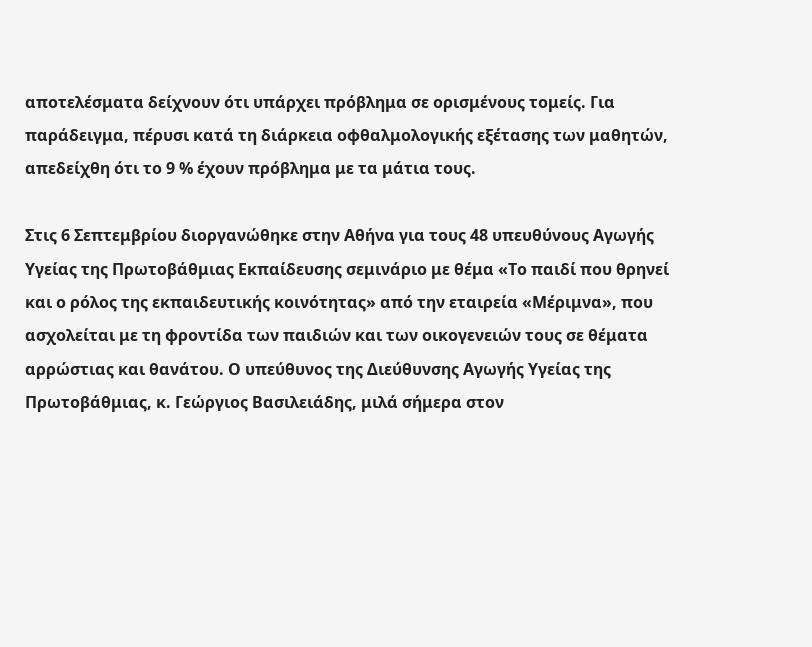αποτελέσματα δείχνουν ότι υπάρχει πρόβλημα σε ορισμένους τομείς. Για παράδειγμα, πέρυσι κατά τη διάρκεια οφθαλμολογικής εξέτασης των μαθητών, απεδείχθη ότι το 9 % έχουν πρόβλημα με τα μάτια τους.

Στις 6 Σεπτεμβρίου διοργανώθηκε στην Αθήνα για τους 48 υπευθύνους Αγωγής Υγείας της Πρωτοβάθμιας Εκπαίδευσης σεμινάριο με θέμα «Το παιδί που θρηνεί και ο ρόλος της εκπαιδευτικής κοινότητας» από την εταιρεία «Μέριμνα», που ασχολείται με τη φροντίδα των παιδιών και των οικογενειών τους σε θέματα αρρώστιας και θανάτου. Ο υπεύθυνος της Διεύθυνσης Αγωγής Υγείας της Πρωτοβάθμιας, κ. Γεώργιος Βασιλειάδης, μιλά σήμερα στον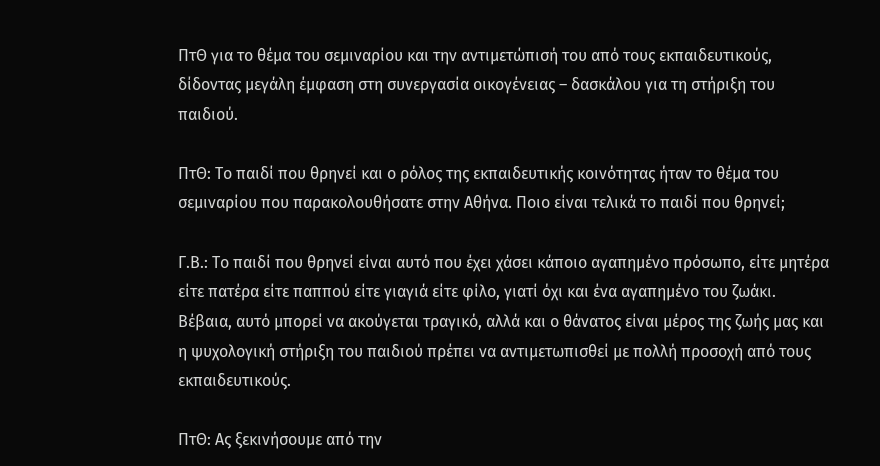ΠτΘ για το θέμα του σεμιναρίου και την αντιμετώπισή του από τους εκπαιδευτικούς, δίδοντας μεγάλη έμφαση στη συνεργασία οικογένειας – δασκάλου για τη στήριξη του παιδιού.

ΠτΘ: Το παιδί που θρηνεί και ο ρόλος της εκπαιδευτικής κοινότητας ήταν το θέμα του σεμιναρίου που παρακολουθήσατε στην Αθήνα. Ποιο είναι τελικά το παιδί που θρηνεί;

Γ.Β.: Το παιδί που θρηνεί είναι αυτό που έχει χάσει κάποιο αγαπημένο πρόσωπο, είτε μητέρα είτε πατέρα είτε παππού είτε γιαγιά είτε φίλο, γιατί όχι και ένα αγαπημένο του ζωάκι. Βέβαια, αυτό μπορεί να ακούγεται τραγικό, αλλά και ο θάνατος είναι μέρος της ζωής μας και η ψυχολογική στήριξη του παιδιού πρέπει να αντιμετωπισθεί με πολλή προσοχή από τους εκπαιδευτικούς.

ΠτΘ: Ας ξεκινήσουμε από την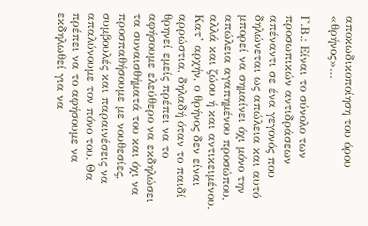αποκωδικοποίηση του όρου «θρήνος»…

Γ.Β.: Είναι το σύνολο των προσωπικών αντιδράσεων απέναντι σε ένα γεγονός που δηλώνεται ως απώλεια και αυτό μπορεί να σημαίνει όχι μόνο την απώλεια αγαπημένου προσώπου, αλλά και ζώου ή και αντικειμένου. Κατ’ αρχήν, ο θρήνος δεν είναι αρρώστια, δηλαδή όταν το παιδί θρηνεί εμείς πρέπει να το αφήσουμε ελεύθερο να εκδηλώσει τα συναισθήματά του και όχι να προσπαθήσουμε με νουθεσίες, συμβουλές και παραινέσεις να απαλύνουμε τον πόνο του. Θα πρέπει να το αφήσουμε να εκδηλωθεί για να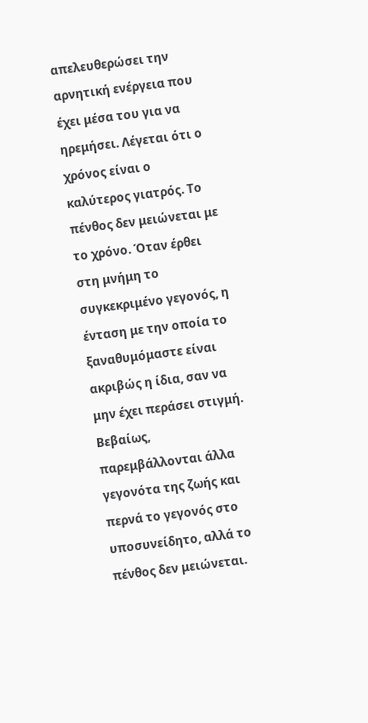απελευθερώσει την αρνητική ενέργεια που έχει μέσα του για να ηρεμήσει. Λέγεται ότι ο χρόνος είναι ο καλύτερος γιατρός. Το πένθος δεν μειώνεται με το χρόνο. Όταν έρθει στη μνήμη το συγκεκριμένο γεγονός, η ένταση με την οποία το ξαναθυμόμαστε είναι ακριβώς η ίδια, σαν να μην έχει περάσει στιγμή. Βεβαίως, παρεμβάλλονται άλλα γεγονότα της ζωής και περνά το γεγονός στο υποσυνείδητο, αλλά το πένθος δεν μειώνεται.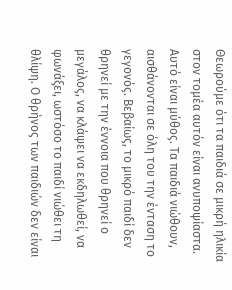Θεωρούμε ότι τα παιδιά σε μικρή ηλικία στον τομέα αυτόν είναι ανυποψίαστα. Αυτό είναι μύθος. Τα παιδιά νιώθουν, αισθάνονται σε όλη του την ένταση το γεγονός. Βεβαίως, το μικρό παιδί δεν θρηνεί με την έννοια που θρηνεί ο μεγάλος, να κλάψει να εκδηλωθεί, να φωνάξει, ωστόσο το παιδί νιώθει τη θλίψη. Ο θρήνος των παιδιών δεν είναι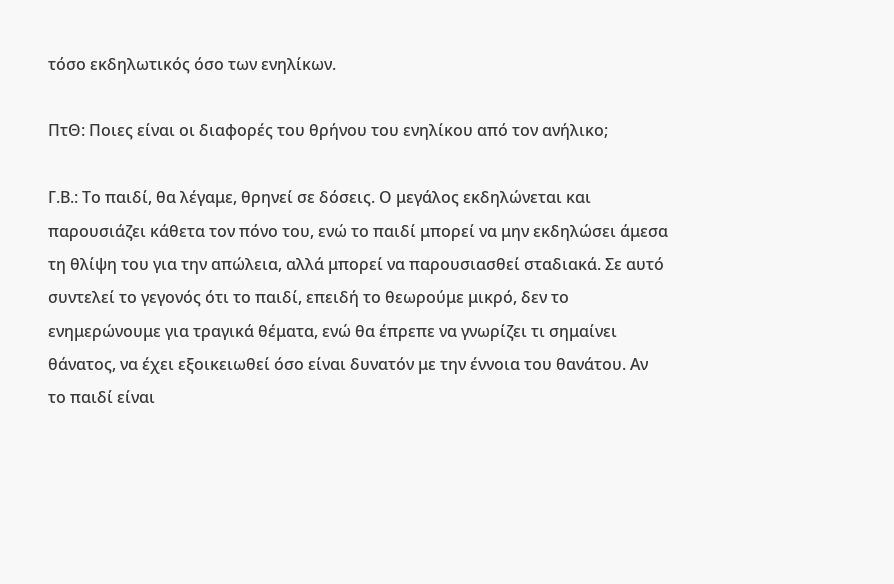τόσο εκδηλωτικός όσο των ενηλίκων.

ΠτΘ: Ποιες είναι οι διαφορές του θρήνου του ενηλίκου από τον ανήλικο;

Γ.Β.: Το παιδί, θα λέγαμε, θρηνεί σε δόσεις. Ο μεγάλος εκδηλώνεται και παρουσιάζει κάθετα τον πόνο του, ενώ το παιδί μπορεί να μην εκδηλώσει άμεσα τη θλίψη του για την απώλεια, αλλά μπορεί να παρουσιασθεί σταδιακά. Σε αυτό συντελεί το γεγονός ότι το παιδί, επειδή το θεωρούμε μικρό, δεν το ενημερώνουμε για τραγικά θέματα, ενώ θα έπρεπε να γνωρίζει τι σημαίνει θάνατος, να έχει εξοικειωθεί όσο είναι δυνατόν με την έννοια του θανάτου. Αν το παιδί είναι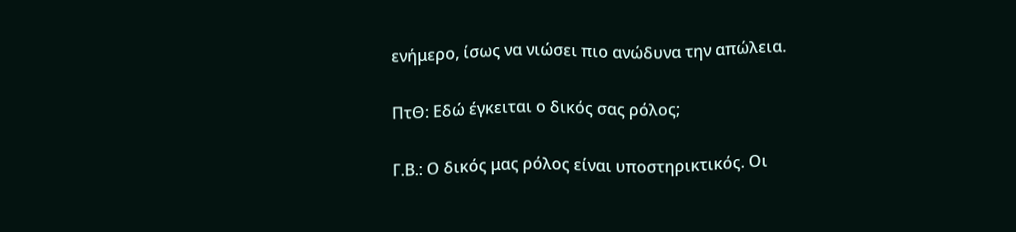ενήμερο, ίσως να νιώσει πιο ανώδυνα την απώλεια.

ΠτΘ: Εδώ έγκειται ο δικός σας ρόλος;

Γ.Β.: Ο δικός μας ρόλος είναι υποστηρικτικός. Οι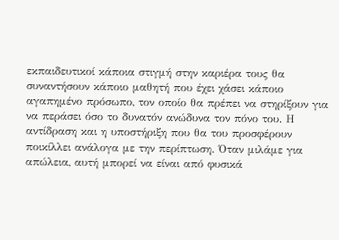εκπαιδευτικοί κάποια στιγμή στην καριέρα τους θα συναντήσουν κάποιο μαθητή που έχει χάσει κάποιο αγαπημένο πρόσωπο, τον οποίο θα πρέπει να στηρίξουν για να περάσει όσο το δυνατόν ανώδυνα τον πόνο του. Η αντίδραση και η υποστήριξη που θα του προσφέρουν ποικίλλει ανάλογα με την περίπτωση. Όταν μιλάμε για απώλεια, αυτή μπορεί να είναι από φυσικά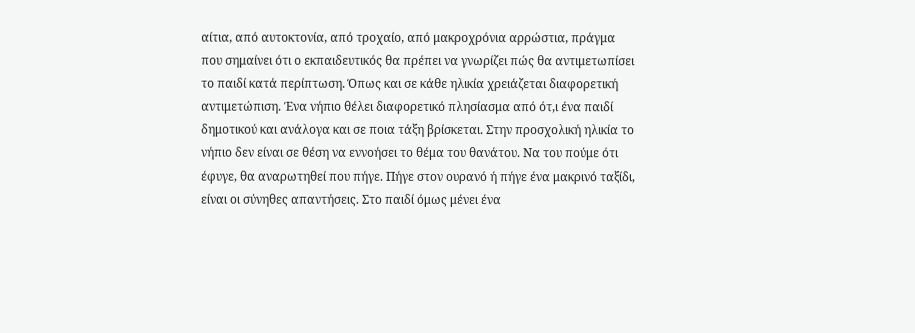αίτια, από αυτοκτονία, από τροχαίο, από μακροχρόνια αρρώστια, πράγμα που σημαίνει ότι ο εκπαιδευτικός θα πρέπει να γνωρίζει πώς θα αντιμετωπίσει το παιδί κατά περίπτωση. Όπως και σε κάθε ηλικία χρειάζεται διαφορετική αντιμετώπιση. Ένα νήπιο θέλει διαφορετικό πλησίασμα από ότ,ι ένα παιδί δημοτικού και ανάλογα και σε ποια τάξη βρίσκεται. Στην προσχολική ηλικία το νήπιο δεν είναι σε θέση να εννοήσει το θέμα του θανάτου. Να του πούμε ότι έφυγε, θα αναρωτηθεί που πήγε. Πήγε στον ουρανό ή πήγε ένα μακρινό ταξίδι, είναι οι σύνηθες απαντήσεις. Στο παιδί όμως μένει ένα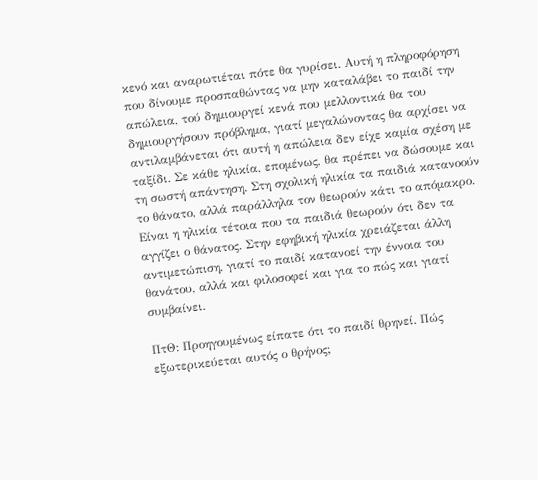κενό και αναρωτιέται πότε θα γυρίσει. Αυτή η πληροφόρηση που δίνουμε προσπαθώντας να μην καταλάβει το παιδί την απώλεια, τού δημιουργεί κενά που μελλοντικά θα του δημιουργήσουν πρόβλημα, γιατί μεγαλώνοντας θα αρχίσει να αντιλαμβάνεται ότι αυτή η απώλεια δεν είχε καμία σχέση με ταξίδι. Σε κάθε ηλικία, επομένως, θα πρέπει να δώσουμε και τη σωστή απάντηση. Στη σχολική ηλικία τα παιδιά κατανοούν το θάνατο, αλλά παράλληλα τον θεωρούν κάτι το απόμακρο. Είναι η ηλικία τέτοια που τα παιδιά θεωρούν ότι δεν τα αγγίζει ο θάνατος. Στην εφηβική ηλικία χρειάζεται άλλη αντιμετώπιση, γιατί το παιδί κατανοεί την έννοια του θανάτου, αλλά και φιλοσοφεί και για το πώς και γιατί συμβαίνει.

ΠτΘ: Προηγουμένως είπατε ότι το παιδί θρηνεί. Πώς εξωτερικεύεται αυτός ο θρήνος;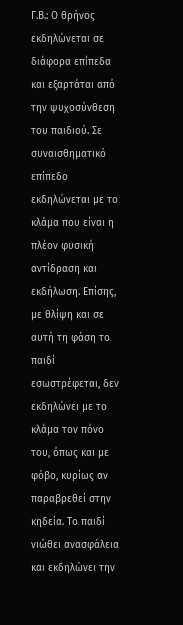Γ.Β.: Ο θρήνος εκδηλώνεται σε διάφορα επίπεδα και εξαρτάται από την ψυχοσύνθεση του παιδιού. Σε συναισθηματικό επίπεδο εκδηλώνεται με το κλάμα που είναι η πλέον φυσική αντίδραση και εκδήλωση. Επίσης, με θλίψη και σε αυτή τη φάση το παιδί εσωστρέφεται, δεν εκδηλώνει με το κλάμα τον πόνο του, όπως και με φόβο, κυρίως αν παραβρεθεί στην κηδεία. Το παιδί νιώθει ανασφάλεια και εκδηλώνει την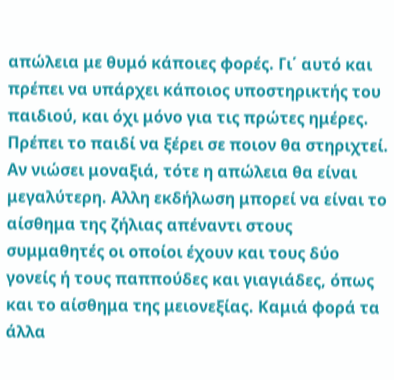απώλεια με θυμό κάποιες φορές. Γι΄ αυτό και πρέπει να υπάρχει κάποιος υποστηρικτής του παιδιού, και όχι μόνο για τις πρώτες ημέρες. Πρέπει το παιδί να ξέρει σε ποιον θα στηριχτεί. Αν νιώσει μοναξιά, τότε η απώλεια θα είναι μεγαλύτερη. Αλλη εκδήλωση μπορεί να είναι το αίσθημα της ζήλιας απέναντι στους συμμαθητές οι οποίοι έχουν και τους δύο γονείς ή τους παππούδες και γιαγιάδες, όπως και το αίσθημα της μειονεξίας. Καμιά φορά τα άλλα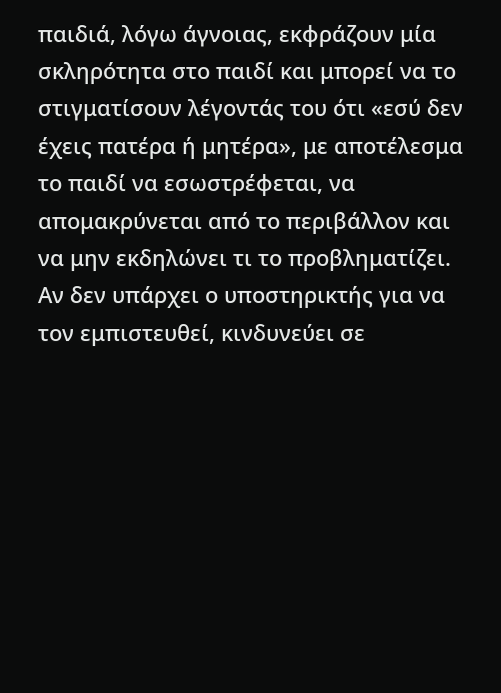παιδιά, λόγω άγνοιας, εκφράζουν μία σκληρότητα στο παιδί και μπορεί να το στιγματίσουν λέγοντάς του ότι «εσύ δεν έχεις πατέρα ή μητέρα», με αποτέλεσμα το παιδί να εσωστρέφεται, να απομακρύνεται από το περιβάλλον και να μην εκδηλώνει τι το προβληματίζει. Αν δεν υπάρχει ο υποστηρικτής για να τον εμπιστευθεί, κινδυνεύει σε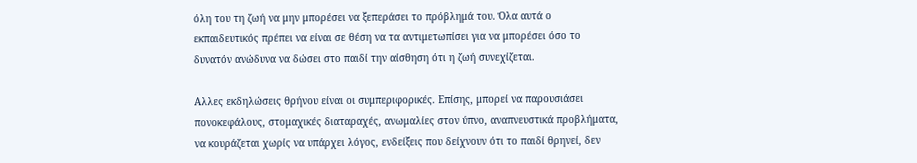όλη του τη ζωή να μην μπορέσει να ξεπεράσει το πρόβλημά του. Όλα αυτά ο εκπαιδευτικός πρέπει να είναι σε θέση να τα αντιμετωπίσει για να μπορέσει όσο το δυνατόν ανώδυνα να δώσει στο παιδί την αίσθηση ότι η ζωή συνεχίζεται.

Αλλες εκδηλώσεις θρήνου είναι οι συμπεριφορικές. Επίσης, μπορεί να παρουσιάσει πονοκεφάλους, στομαχικές διαταραχές, ανωμαλίες στον ύπνο, αναπνευστικά προβλήματα, να κουράζεται χωρίς να υπάρχει λόγος, ενδείξεις που δείχνουν ότι το παιδί θρηνεί, δεν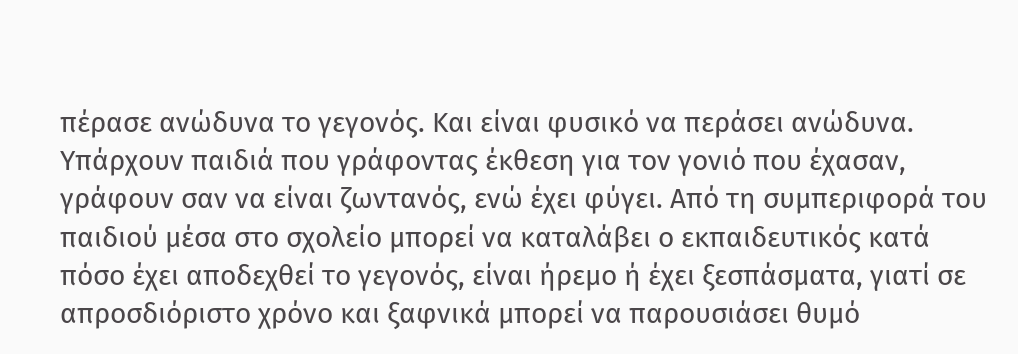πέρασε ανώδυνα το γεγονός. Και είναι φυσικό να περάσει ανώδυνα. Υπάρχουν παιδιά που γράφοντας έκθεση για τον γονιό που έχασαν, γράφουν σαν να είναι ζωντανός, ενώ έχει φύγει. Από τη συμπεριφορά του παιδιού μέσα στο σχολείο μπορεί να καταλάβει ο εκπαιδευτικός κατά πόσο έχει αποδεχθεί το γεγονός, είναι ήρεμο ή έχει ξεσπάσματα, γιατί σε απροσδιόριστο χρόνο και ξαφνικά μπορεί να παρουσιάσει θυμό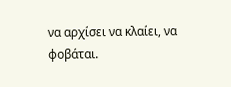να αρχίσει να κλαίει, να φοβάται.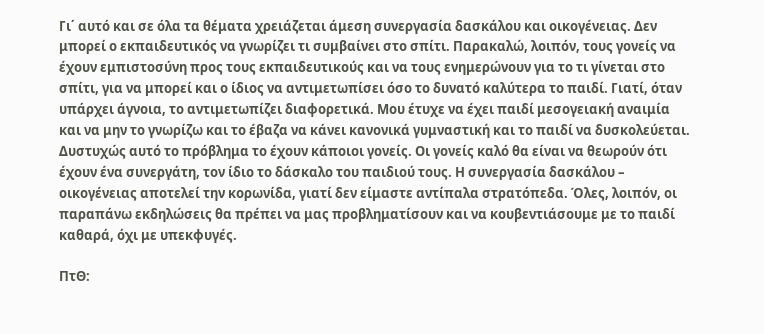Γι΄ αυτό και σε όλα τα θέματα χρειάζεται άμεση συνεργασία δασκάλου και οικογένειας. Δεν μπορεί ο εκπαιδευτικός να γνωρίζει τι συμβαίνει στο σπίτι. Παρακαλώ, λοιπόν, τους γονείς να έχουν εμπιστοσύνη προς τους εκπαιδευτικούς και να τους ενημερώνουν για το τι γίνεται στο σπίτι, για να μπορεί και ο ίδιος να αντιμετωπίσει όσο το δυνατό καλύτερα το παιδί. Γιατί, όταν υπάρχει άγνοια, το αντιμετωπίζει διαφορετικά. Μου έτυχε να έχει παιδί μεσογειακή αναιμία και να μην το γνωρίζω και το έβαζα να κάνει κανονικά γυμναστική και το παιδί να δυσκολεύεται. Δυστυχώς αυτό το πρόβλημα το έχουν κάποιοι γονείς. Οι γονείς καλό θα είναι να θεωρούν ότι έχουν ένα συνεργάτη, τον ίδιο το δάσκαλο του παιδιού τους. Η συνεργασία δασκάλου – οικογένειας αποτελεί την κορωνίδα, γιατί δεν είμαστε αντίπαλα στρατόπεδα. Όλες, λοιπόν, οι παραπάνω εκδηλώσεις θα πρέπει να μας προβληματίσουν και να κουβεντιάσουμε με το παιδί καθαρά, όχι με υπεκφυγές.

ΠτΘ: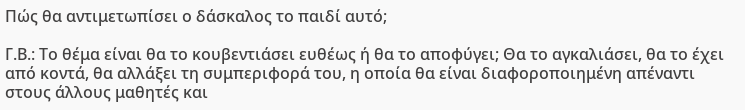Πώς θα αντιμετωπίσει ο δάσκαλος το παιδί αυτό;

Γ.Β.: Το θέμα είναι θα το κουβεντιάσει ευθέως ή θα το αποφύγει; Θα το αγκαλιάσει, θα το έχει από κοντά, θα αλλάξει τη συμπεριφορά του, η οποία θα είναι διαφοροποιημένη απέναντι στους άλλους μαθητές και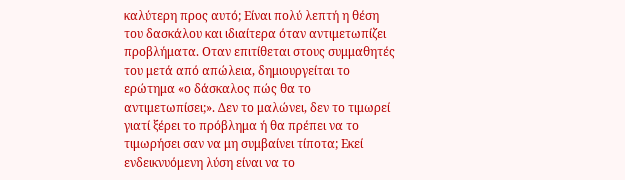καλύτερη προς αυτό; Είναι πολύ λεπτή η θέση του δασκάλου και ιδιαίτερα όταν αντιμετωπίζει προβλήματα. Οταν επιτίθεται στους συμμαθητές του μετά από απώλεια, δημιουργείται το ερώτημα «ο δάσκαλος πώς θα το αντιμετωπίσει;». Δεν το μαλώνει, δεν το τιμωρεί γιατί ξέρει το πρόβλημα ή θα πρέπει να το τιμωρήσει σαν να μη συμβαίνει τίποτα; Εκεί ενδεικνυόμενη λύση είναι να το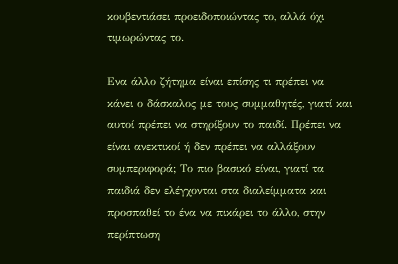κουβεντιάσει προειδοποιώντας το, αλλά όχι τιμωρώντας το.

Ενα άλλο ζήτημα είναι επίσης τι πρέπει να κάνει ο δάσκαλος με τους συμμαθητές, γιατί και αυτοί πρέπει να στηρίξουν το παιδί. Πρέπει να είναι ανεκτικοί ή δεν πρέπει να αλλάξουν συμπεριφορά; Το πιο βασικό είναι, γιατί τα παιδιά δεν ελέγχονται στα διαλείμματα και προσπαθεί το ένα να πικάρει το άλλο, στην περίπτωση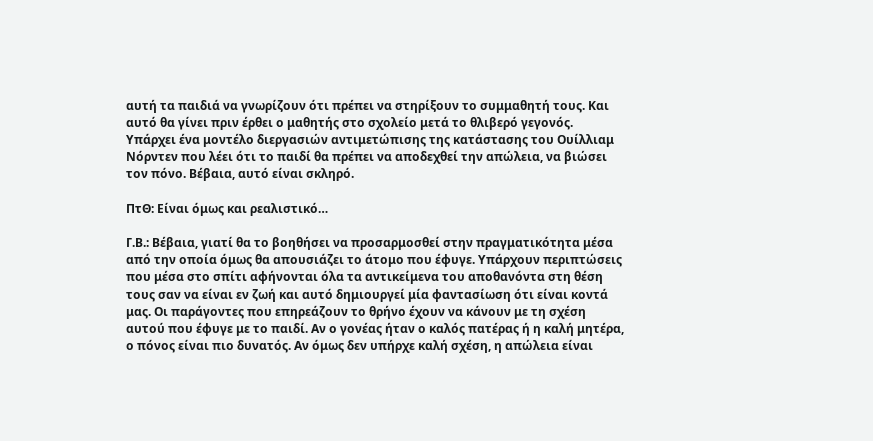αυτή τα παιδιά να γνωρίζουν ότι πρέπει να στηρίξουν το συμμαθητή τους. Και αυτό θα γίνει πριν έρθει ο μαθητής στο σχολείο μετά το θλιβερό γεγονός. Υπάρχει ένα μοντέλο διεργασιών αντιμετώπισης της κατάστασης του Ουίλλιαμ Νόρντεν που λέει ότι το παιδί θα πρέπει να αποδεχθεί την απώλεια, να βιώσει τον πόνο. Βέβαια, αυτό είναι σκληρό.

ΠτΘ: Είναι όμως και ρεαλιστικό…

Γ.Β.: Βέβαια, γιατί θα το βοηθήσει να προσαρμοσθεί στην πραγματικότητα μέσα από την οποία όμως θα απουσιάζει το άτομο που έφυγε. Υπάρχουν περιπτώσεις που μέσα στο σπίτι αφήνονται όλα τα αντικείμενα του αποθανόντα στη θέση τους σαν να είναι εν ζωή και αυτό δημιουργεί μία φαντασίωση ότι είναι κοντά μας. Οι παράγοντες που επηρεάζουν το θρήνο έχουν να κάνουν με τη σχέση αυτού που έφυγε με το παιδί. Αν ο γονέας ήταν ο καλός πατέρας ή η καλή μητέρα, ο πόνος είναι πιο δυνατός. Αν όμως δεν υπήρχε καλή σχέση, η απώλεια είναι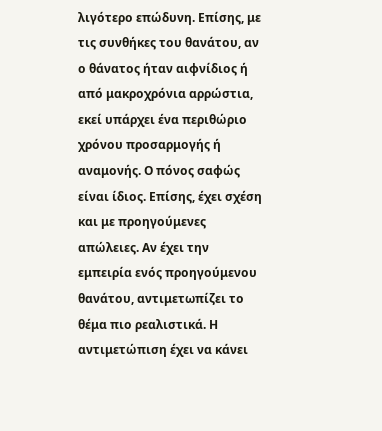λιγότερο επώδυνη. Επίσης, με τις συνθήκες του θανάτου, αν ο θάνατος ήταν αιφνίδιος ή από μακροχρόνια αρρώστια, εκεί υπάρχει ένα περιθώριο χρόνου προσαρμογής ή αναμονής. Ο πόνος σαφώς είναι ίδιος. Επίσης, έχει σχέση και με προηγούμενες απώλειες. Αν έχει την εμπειρία ενός προηγούμενου θανάτου, αντιμετωπίζει το θέμα πιο ρεαλιστικά. Η αντιμετώπιση έχει να κάνει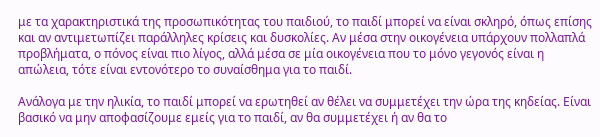με τα χαρακτηριστικά της προσωπικότητας του παιδιού, το παιδί μπορεί να είναι σκληρό, όπως επίσης και αν αντιμετωπίζει παράλληλες κρίσεις και δυσκολίες. Αν μέσα στην οικογένεια υπάρχουν πολλαπλά προβλήματα, ο πόνος είναι πιο λίγος, αλλά μέσα σε μία οικογένεια που το μόνο γεγονός είναι η απώλεια, τότε είναι εντονότερο το συναίσθημα για το παιδί.

Ανάλογα με την ηλικία, το παιδί μπορεί να ερωτηθεί αν θέλει να συμμετέχει την ώρα της κηδείας. Είναι βασικό να μην αποφασίζουμε εμείς για το παιδί, αν θα συμμετέχει ή αν θα το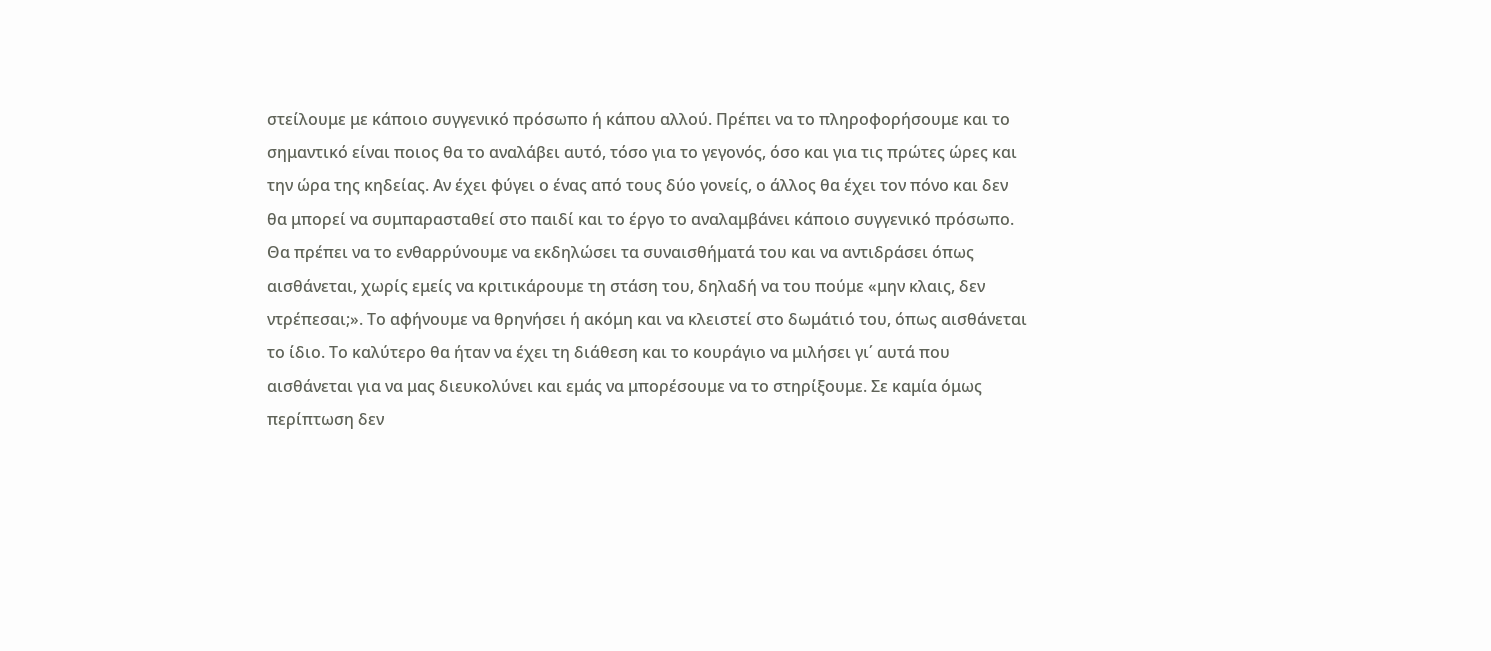στείλουμε με κάποιο συγγενικό πρόσωπο ή κάπου αλλού. Πρέπει να το πληροφορήσουμε και το σημαντικό είναι ποιος θα το αναλάβει αυτό, τόσο για το γεγονός, όσο και για τις πρώτες ώρες και την ώρα της κηδείας. Αν έχει φύγει ο ένας από τους δύο γονείς, ο άλλος θα έχει τον πόνο και δεν θα μπορεί να συμπαρασταθεί στο παιδί και το έργο το αναλαμβάνει κάποιο συγγενικό πρόσωπο. Θα πρέπει να το ενθαρρύνουμε να εκδηλώσει τα συναισθήματά του και να αντιδράσει όπως αισθάνεται, χωρίς εμείς να κριτικάρουμε τη στάση του, δηλαδή να του πούμε «μην κλαις, δεν ντρέπεσαι;». Το αφήνουμε να θρηνήσει ή ακόμη και να κλειστεί στο δωμάτιό του, όπως αισθάνεται το ίδιο. Το καλύτερο θα ήταν να έχει τη διάθεση και το κουράγιο να μιλήσει γι΄ αυτά που αισθάνεται για να μας διευκολύνει και εμάς να μπορέσουμε να το στηρίξουμε. Σε καμία όμως περίπτωση δεν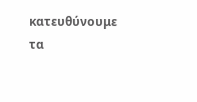κατευθύνουμε τα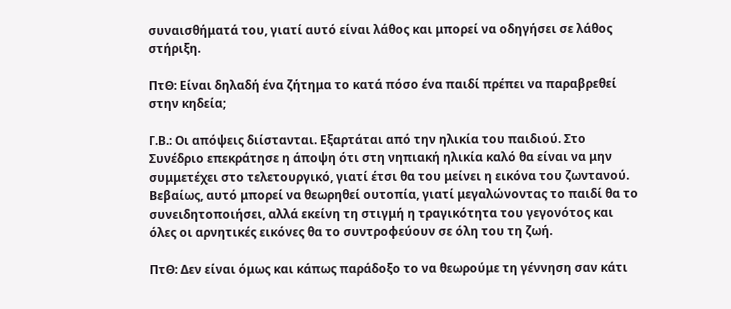συναισθήματά του, γιατί αυτό είναι λάθος και μπορεί να οδηγήσει σε λάθος στήριξη.

ΠτΘ: Είναι δηλαδή ένα ζήτημα το κατά πόσο ένα παιδί πρέπει να παραβρεθεί στην κηδεία;

Γ.Β.: Οι απόψεις διίστανται. Εξαρτάται από την ηλικία του παιδιού. Στο Συνέδριο επεκράτησε η άποψη ότι στη νηπιακή ηλικία καλό θα είναι να μην συμμετέχει στο τελετουργικό, γιατί έτσι θα του μείνει η εικόνα του ζωντανού. Βεβαίως, αυτό μπορεί να θεωρηθεί ουτοπία, γιατί μεγαλώνοντας το παιδί θα το συνειδητοποιήσει, αλλά εκείνη τη στιγμή η τραγικότητα του γεγονότος και όλες οι αρνητικές εικόνες θα το συντροφεύουν σε όλη του τη ζωή.

ΠτΘ: Δεν είναι όμως και κάπως παράδοξο το να θεωρούμε τη γέννηση σαν κάτι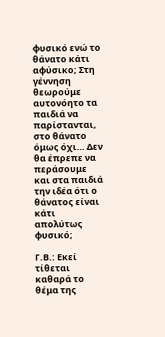φυσικό ενώ το θάνατο κάτι αφύσικο; Στη γέννηση θεωρούμε αυτονόητο τα παιδιά να παρίστανται, στο θάνατο όμως όχι… Δεν θα έπρεπε να περάσουμε και στα παιδιά την ιδέα ότι ο θάνατος είναι κάτι απολύτως φυσικό;

Γ.Β.: Εκεί τίθεται καθαρά το θέμα της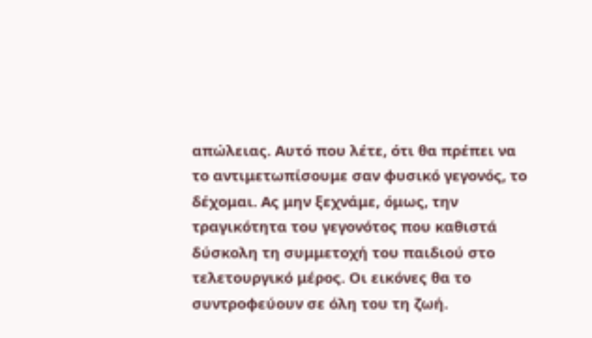απώλειας. Αυτό που λέτε, ότι θα πρέπει να το αντιμετωπίσουμε σαν φυσικό γεγονός, το δέχομαι. Ας μην ξεχνάμε, όμως, την τραγικότητα του γεγονότος που καθιστά δύσκολη τη συμμετοχή του παιδιού στο τελετουργικό μέρος. Οι εικόνες θα το συντροφεύουν σε όλη του τη ζωή.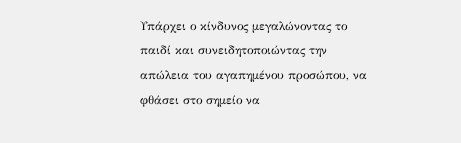Υπάρχει ο κίνδυνος μεγαλώνοντας το παιδί και συνειδητοποιώντας την απώλεια του αγαπημένου προσώπου, να φθάσει στο σημείο να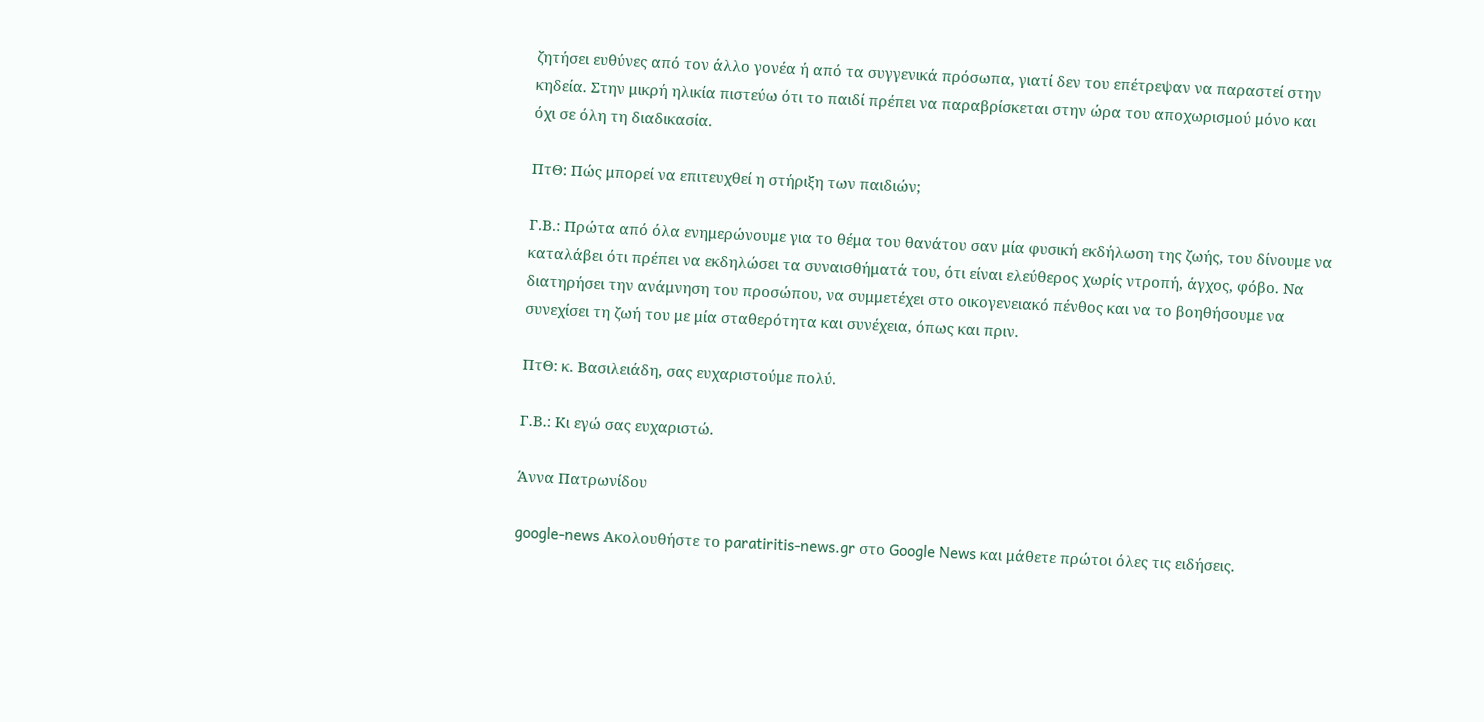ζητήσει ευθύνες από τον άλλο γονέα ή από τα συγγενικά πρόσωπα, γιατί δεν του επέτρεψαν να παραστεί στην κηδεία. Στην μικρή ηλικία πιστεύω ότι το παιδί πρέπει να παραβρίσκεται στην ώρα του αποχωρισμού μόνο και όχι σε όλη τη διαδικασία.

ΠτΘ: Πώς μπορεί να επιτευχθεί η στήριξη των παιδιών;

Γ.Β.: Πρώτα από όλα ενημερώνουμε για το θέμα του θανάτου σαν μία φυσική εκδήλωση της ζωής, του δίνουμε να καταλάβει ότι πρέπει να εκδηλώσει τα συναισθήματά του, ότι είναι ελεύθερος χωρίς ντροπή, άγχος, φόβο. Να διατηρήσει την ανάμνηση του προσώπου, να συμμετέχει στο οικογενειακό πένθος και να το βοηθήσουμε να συνεχίσει τη ζωή του με μία σταθερότητα και συνέχεια, όπως και πριν.

ΠτΘ: κ. Βασιλειάδη, σας ευχαριστούμε πολύ.

Γ.Β.: Κι εγώ σας ευχαριστώ.

Άννα Πατρωνίδου

google-news Ακολουθήστε το paratiritis-news.gr στο Google News και μάθετε πρώτοι όλες τις ειδήσεις.